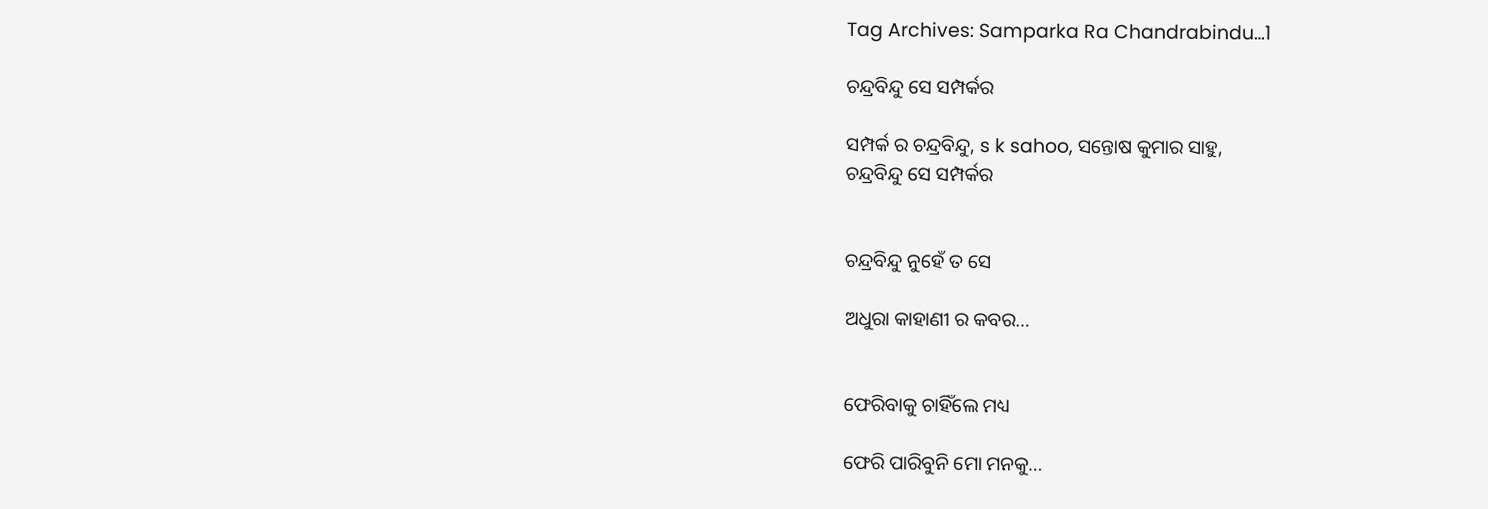Tag Archives: Samparka Ra Chandrabindu…1

ଚନ୍ଦ୍ରବିନ୍ଦୁ ସେ ସମ୍ପର୍କର

ସମ୍ପର୍କ ର ଚନ୍ଦ୍ରବିନ୍ଦୁ, s k sahoo, ସନ୍ତୋଷ କୁମାର ସାହୁ,
ଚନ୍ଦ୍ରବିନ୍ଦୁ ସେ ସମ୍ପର୍କର


ଚନ୍ଦ୍ରବିନ୍ଦୁ ନୁହେଁ ତ ସେ

ଅଧୁରା କାହାଣୀ ର କବର…


ଫେରିବାକୁ ଚାହିଁଲେ ମଧ୍ୟ

ଫେରି ପାରିବୁନି ମୋ ମନକୁ…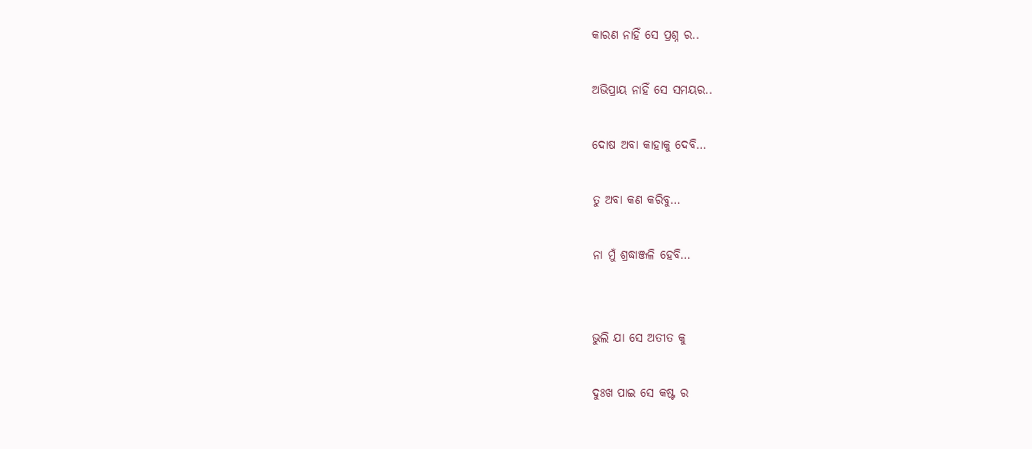କାରଣ ନାହିଁ ସେ ପ୍ରଶ୍ନ ର..

ଅଭିପ୍ରାୟ ନାହିଁ ସେ ସମୟର..

ଦୋଷ ଅବା କାହାକୁ ଦେବି…

ତୁ ଅବା କଣ କରିବୁ…

ନା ମୁଁ ଶ୍ରଦ୍ଧାଞ୍ଜଳି ହେବି…


ଭୁଲି ଯା ସେ ଅତୀତ କୁ

ଦୁଃଖ ପାଇ ସେ କଷ୍ଟ ର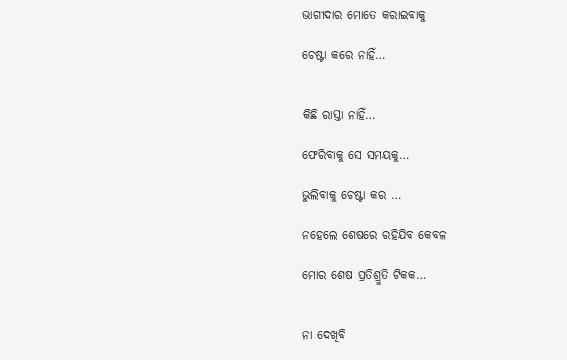ଭାଗୀଦାର ମୋତେ କରାଇବାକୁ

ଚେଷ୍ଟା କରେ ନାହିଁ…


କିଛି ରାସ୍ତା ନାହିଁ…

ଫେରିବାକୁ ସେ ସମୟକୁ…

ଭୁଲିବାକୁ ଚେଷ୍ଟା କର …

ନହେଲେ ଶେଷରେ ରହିଯିବ କେବଳ

ମୋର ଶେଷ ପ୍ରତିଶ୍ରୁତି ଟିକକ…


ନା ଦେଖିବି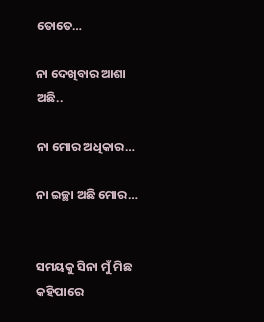ତୋତେ…

ନା ଦେଖିବାର ଆଶା ଅଛି..

ନା ମୋର ଅଧିକାର…

ନା ଇଚ୍ଛା ଅଛି ମୋର…


ସମୟକୁ ସିନା ମୁଁ ମିଛ କହିପାରେ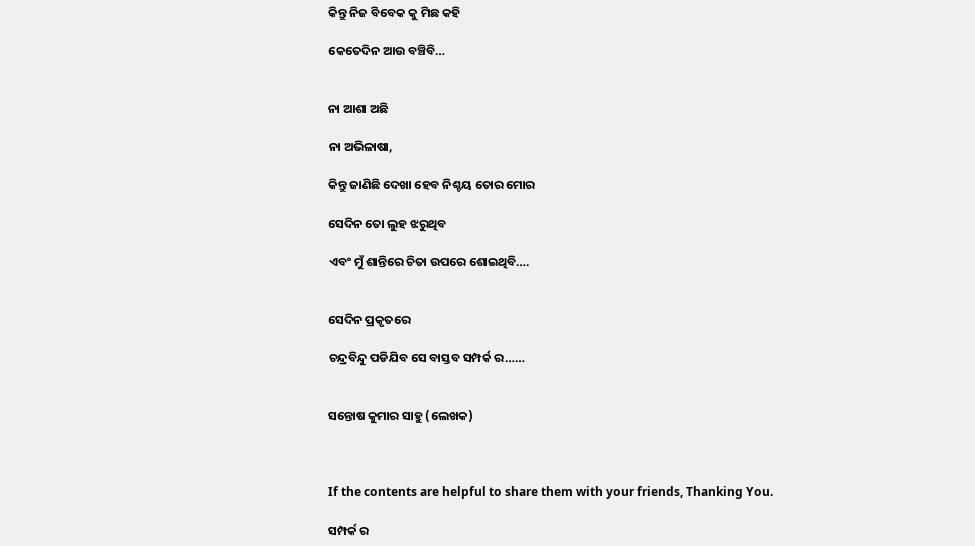କିନ୍ତୁ ନିଜ ବିବେକ କୁ ମିଛ କହି

କେତେଦିନ ଆଉ ବଞ୍ଚିବି…


ନା ଆଶା ଅଛି

ନା ଅଭିଳାଷା,

କିନ୍ତୁ ଜାଣିଛି ଦେଖା ହେବ ନିଶ୍ଚୟ ତୋର ମୋର

ସେଦିନ ତୋ ଲୁହ ଝରୁଥିବ

ଏବଂ ମୁଁ ଶାନ୍ତିରେ ଚିତା ଉପରେ ଶୋଇଥିବି….


ସେଦିନ ପ୍ରକୃତରେ

ଚନ୍ଦ୍ରବିନ୍ଦୁ ପଡିଯିବ ସେ ବାସ୍ତବ ସମ୍ପର୍କ ର……


ସନ୍ତୋଷ କୁମାର ସାହୁ (ଲେଖକ)



If the contents are helpful to share them with your friends, Thanking You.

ସମ୍ପର୍କ ର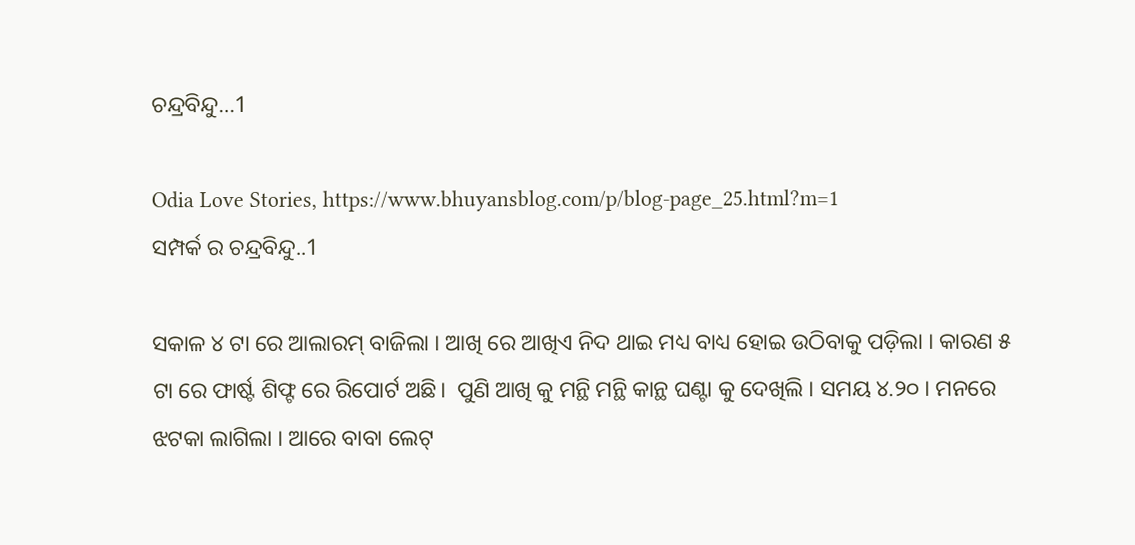ଚନ୍ଦ୍ରବିନ୍ଦୁ…1

Odia Love Stories, https://www.bhuyansblog.com/p/blog-page_25.html?m=1
ସମ୍ପର୍କ ର ଚନ୍ଦ୍ରବିନ୍ଦୁ..1

ସକାଳ ୪ ଟା ରେ ଆଲାରମ୍ ବାଜିଲା । ଆଖି ରେ ଆଖିଏ ନିଦ ଥାଇ ମଧ୍ୟ ବାଧ୍ୟ ହୋଇ ଉଠିବାକୁ ପଡ଼ିଲା । କାରଣ ୫ ଟା ରେ ଫାର୍ଷ୍ଟ ଶିଫ୍ଟ ରେ ରିପୋର୍ଟ ଅଛି।  ପୁଣି ଆଖି କୁ ମନ୍ଥି ମନ୍ଥି କାନ୍ଥ ଘଣ୍ଟା କୁ ଦେଖିଲି । ସମୟ ୪.୨୦ । ମନରେ ଝଟକା ଲାଗିଲା । ଆରେ ବାବା ଲେଟ୍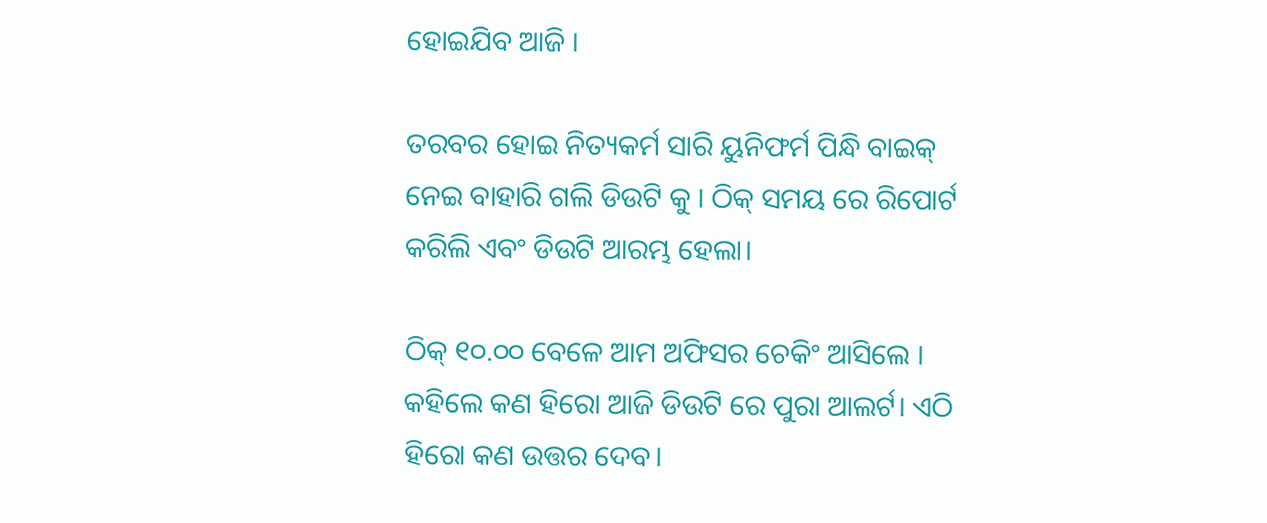ହୋଇଯିବ ଆଜି ।

ତରବର ହୋଇ ନିତ୍ୟକର୍ମ ସାରି ୟୁନିଫର୍ମ ପିନ୍ଧି ବାଇକ୍ ନେଇ ବାହାରି ଗଲି ଡିଉଟି କୁ । ଠିକ୍ ସମୟ ରେ ରିପୋର୍ଟ କରିଲି ଏବଂ ଡିଉଟି ଆରମ୍ଭ ହେଲା।

ଠିକ୍ ୧୦.୦୦ ବେଳେ ଆମ ଅଫିସର ଚେକିଂ ଆସିଲେ । କହିଲେ କଣ ହିରୋ ଆଜି ଡିଉଟି ରେ ପୁରା ଆଲର୍ଟ। ଏଠି ହିରୋ କଣ ଉତ୍ତର ଦେବ।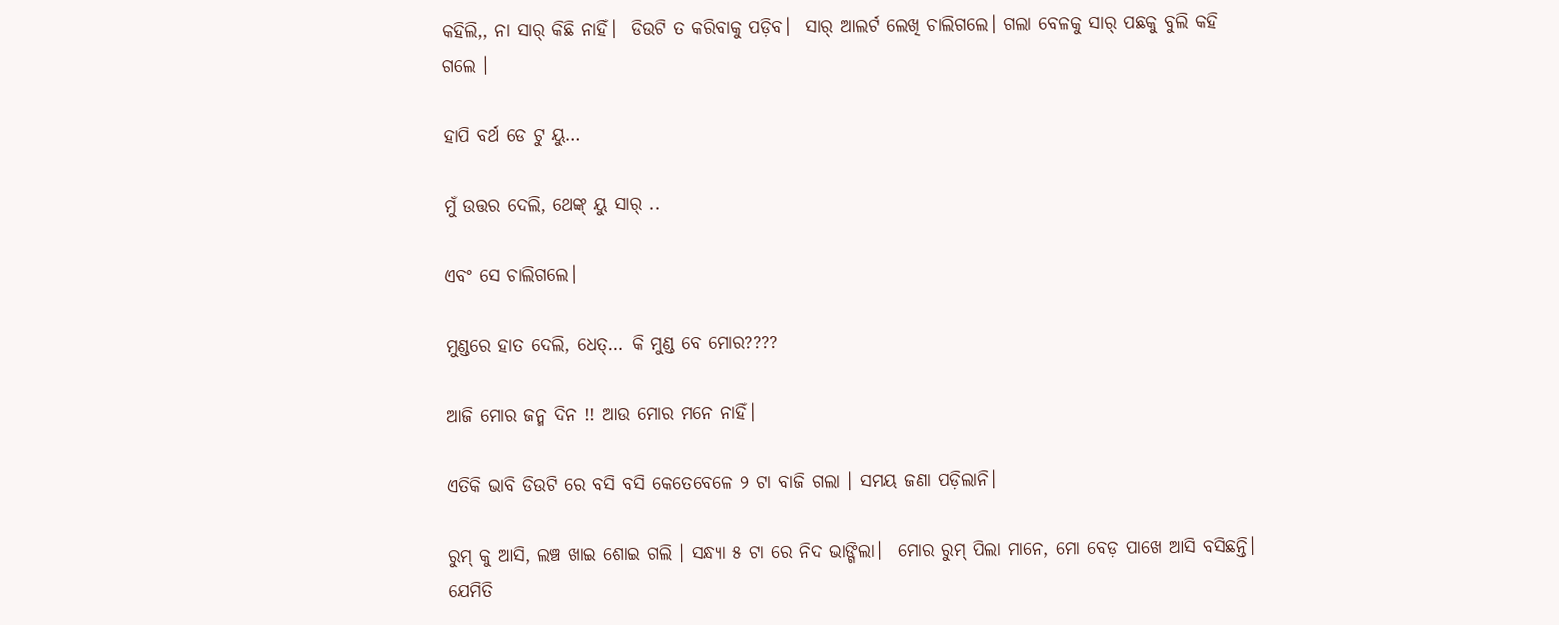କହିଲି,, ନା ସାର୍ କିଛି ନାହିଁ।  ଡିଉଟି ତ କରିବାକୁ ପଡ଼ିବ।  ସାର୍ ଆଲର୍ଟ ଲେଖି ଚାଲିଗଲେ। ଗଲା ବେଳକୁ ସାର୍ ପଛକୁ ବୁଲି କହି ଗଲେ ।

ହାପି ବର୍ଥ ଡେ ଟୁ ୟୁ…

ମୁଁ ଉତ୍ତର ଦେଲି, ଥେଙ୍କ୍ ୟୁ ସାର୍ ..

ଏବଂ ସେ ଚାଲିଗଲେ।

ମୁଣ୍ଡରେ ହାତ ଦେଲି, ଧେତ୍… କି ମୁଣ୍ଡ ବେ ମୋର????

ଆଜି ମୋର ଜନ୍ମ ଦିନ !! ଆଉ ମୋର ମନେ ନାହିଁ।

ଏତିକି ଭାବି ଡିଉଟି ରେ ବସି ବସି କେତେବେଳେ ୨ ଟା ବାଜି ଗଲା । ସମୟ ଜଣା ପଡ଼ିଲାନି।

ରୁମ୍ କୁ ଆସି, ଲଞ୍ଚ ଖାଇ ଶୋଇ ଗଲି । ସନ୍ଧ୍ୟା ୫ ଟା ରେ ନିଦ ଭାଙ୍ଗିଲା।  ମୋର ରୁମ୍ ପିଲା ମାନେ, ମୋ ବେଡ଼ ପାଖେ ଆସି ବସିଛନ୍ତି। ଯେମିତି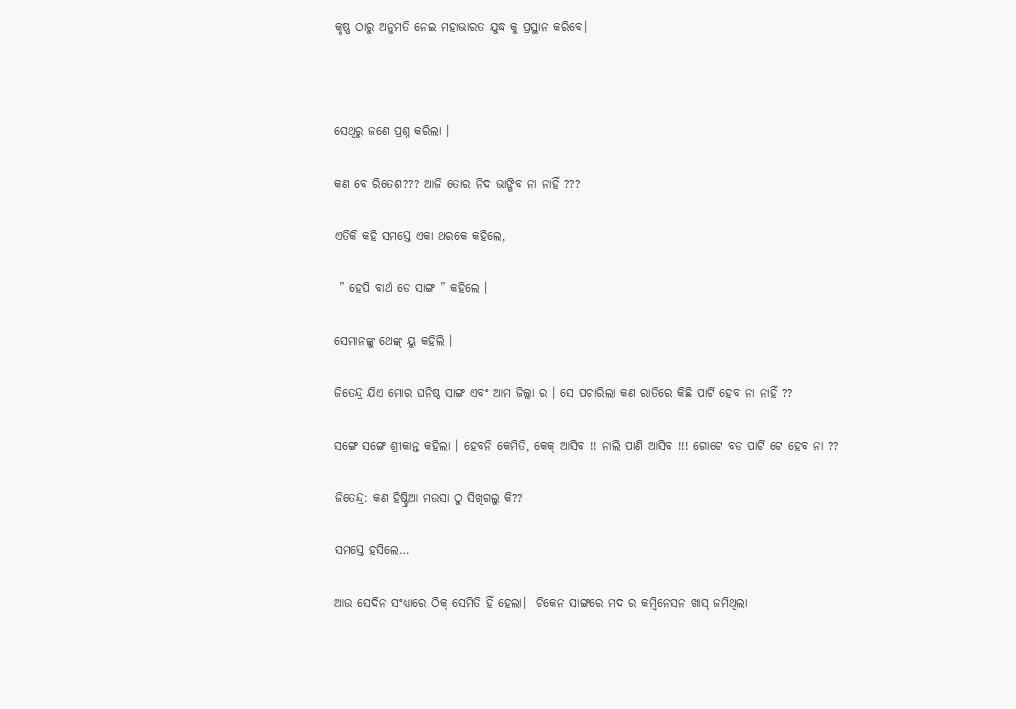କୃଷ୍ଣ ଠାରୁ ଅନୁମତି ନେଇ ମହାଭାରତ ଯୁଦ୍ଧ କୁ ପ୍ରସ୍ଥାନ କରିବେ।



ସେଥିରୁ ଜଣେ ପ୍ରଶ୍ନ କରିଲା ।

କଣ ବେ ରିତେଶ??? ଆଜି ତୋର ନିଦ ଭାଙ୍ଗିବ ନା ନାହିଁ ???

ଏତିକି କହି ସମସ୍ତେ ଏକା ଥରକେ କହିଲେ,

 ” ହେପି ବାର୍ଥ ଡେ ସାଙ୍ଗ ” କହିଲେ ।

ସେମାନଙ୍କୁ ଥେଙ୍କ୍ ୟୁ କହିଲି ।

ଜିତେନ୍ଦ୍ର ଯିଏ ମୋର ଘନିଷ୍ଠ ସାଙ୍ଗ ଏବଂ ଆମ ଜିଲ୍ଲା ର । ସେ ପଚାରିଲା କଣ ରାତିରେ କିଛି ପାର୍ଟି ହେବ ନା ନାହିଁ ??

ସଙ୍ଗେ ସଙ୍ଗେ ଶ୍ରୀକାନ୍ତ କହିଲା । ହେବନି କେମିତି, କେକ୍ ଆସିବ !! ନାଲି ପାଣି ଆସିବ !!! ଗୋଟେ ବଡ ପାର୍ଟି ଟେ ହେବ ନା ??

ଜିତେନ୍ଦ୍ର: କଣ ହିଷ୍ଟ୍ରିଆ ମଉସା ଠୁ ସିଖିଗଲୁ କି??

ସମସ୍ତେ ହସିଲେ…

ଆଉ ସେଦିନ ସଂଧ୍ୟାରେ ଠିକ୍ ସେମିତି ହିଁ ହେଲା।  ଚିକେନ ସାଙ୍ଗରେ ମଦ ର କମ୍ବିନେସନ ଖାସ୍ ଜମିଥିଲା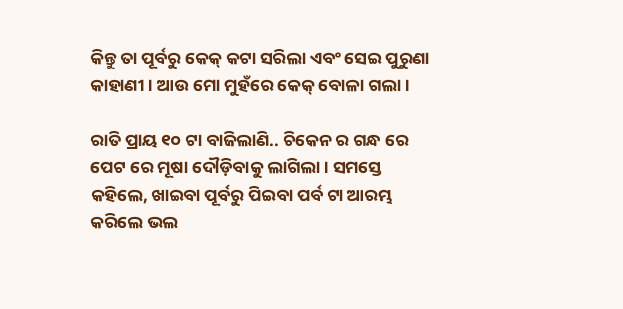କିନ୍ତୁ ତା ପୂର୍ବରୁ କେକ୍ କଟା ସରିଲା ଏବଂ ସେଇ ପୁରୁଣା କାହାଣୀ । ଆଉ ମୋ ମୁହଁରେ କେକ୍ ବୋଳା ଗଲା।

ରାତି ପ୍ରାୟ ୧୦ ଟା ବାଜିଲାଣି.. ଚିକେନ ର ଗନ୍ଧ ରେ ପେଟ ରେ ମୂଷା ଦୌଡ଼ିବାକୁ ଲାଗିଲା। ସମସ୍ତେ କହିଲେ, ଖାଇବା ପୂର୍ବରୁ ପିଇବା ପର୍ବ ଟା ଆରମ୍ଭ କରିଲେ ଭଲ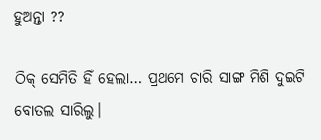ହୁଅନ୍ତା ??

ଠିକ୍ ସେମିତି ହିଁ ହେଲା… ପ୍ରଥମେ ଚାରି ସାଙ୍ଗ ମିଶି ଦୁଇଟି ବୋତଲ ସାରିଲୁ।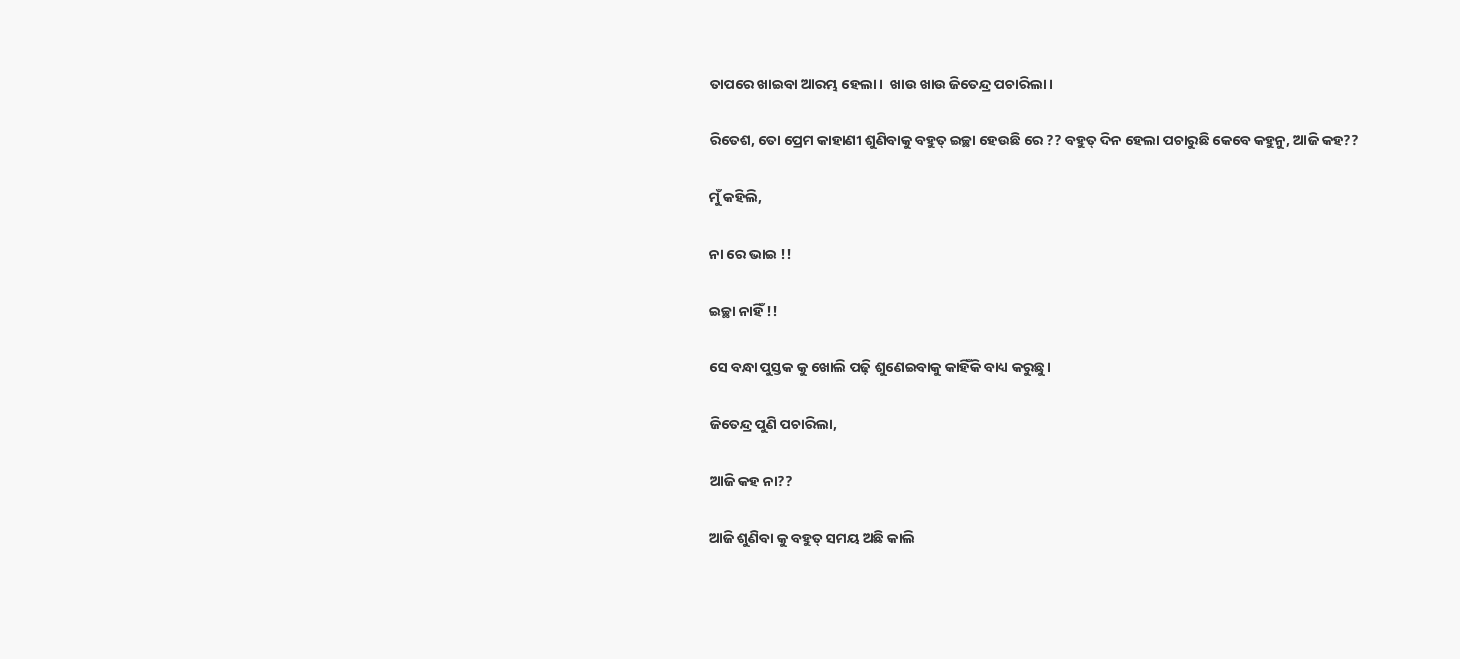ତାପରେ ଖାଇବା ଆରମ୍ଭ ହେଲା।  ଖାଉ ଖାଉ ଜିତେନ୍ଦ୍ର ପଚାରିଲା।

ରିତେଶ, ତୋ ପ୍ରେମ କାହାଣୀ ଶୁଣିବାକୁ ବହୁତ୍ ଇଚ୍ଛା ହେଉଛି ରେ ?? ବହୁତ୍ ଦିନ ହେଲା ପଚାରୁଛି କେବେ କହୁନୁ, ଆଜି କହ??

ମୁଁ କହିଲି,

ନା ରେ ଭାଇ !!

ଇଚ୍ଛା ନାହିଁ !!

ସେ ବନ୍ଧା ପୁସ୍ତକ କୁ ଖୋଲି ପଢ଼ି ଶୁଣେଇବାକୁ କାହିଁକି ବାଧ୍ୟ କରୁଛୁ।

ଜିତେନ୍ଦ୍ର ପୁଣି ପଚାରିଲା,

ଆଜି କହ ନା??

ଆଜି ଶୁଣିବା କୁ ବହୁତ୍ ସମୟ ଅଛି କାଲି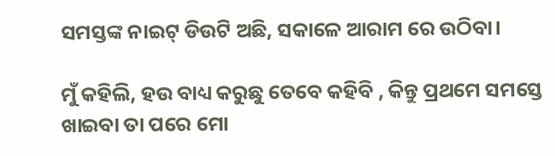ସମସ୍ତଙ୍କ ନାଇଟ୍ ଡିଉଟି ଅଛି, ସକାଳେ ଆରାମ ରେ ଉଠିବା।

ମୁଁ କହିଲି, ହଉ ବାଧ୍ୟ କରୁଛୁ ତେବେ କହିବି , କିନ୍ତୁ ପ୍ରଥମେ ସମସ୍ତେ ଖାଇବା ତା ପରେ ମୋ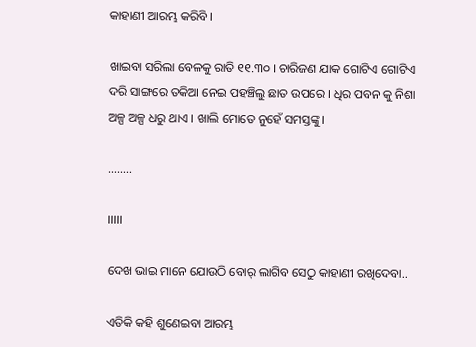କାହାଣୀ ଆରମ୍ଭ କରିବି ।

ଖାଇବା ସରିଲା ବେଳକୁ ରାତି ୧୧.୩୦ । ଚାରିଜଣ ଯାକ ଗୋଟିଏ ଗୋଟିଏ ଦରି ସାଙ୍ଗରେ ତକିଆ ନେଇ ପହଞ୍ଚିଲୁ ଛାତ ଉପରେ । ଧିର ପବନ କୁ ନିଶା ଅଳ୍ପ ଅଳ୍ପ ଧରୁ ଥାଏ । ଖାଲି ମୋତେ ନୁହେଁ ସମସ୍ତଙ୍କୁ।

……..

।।।।।

ଦେଖ ଭାଇ ମାନେ ଯୋଉଠି ବୋର୍ ଲାଗିବ ସେଠୁ କାହାଣୀ ରଖିଦେବା..

ଏତିକି କହି ଶୁଣେଇବା ଆରମ୍ଭ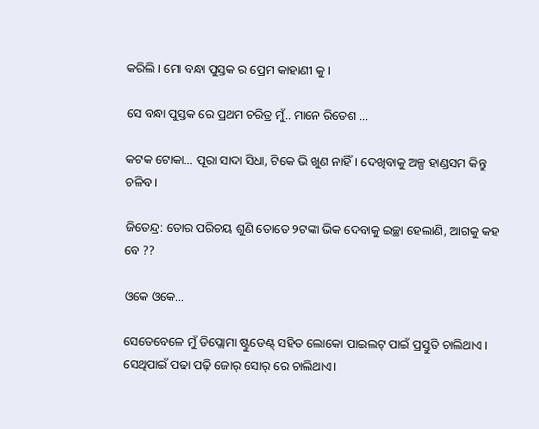କରିଲି । ମୋ ବନ୍ଧା ପୁସ୍ତକ ର ପ୍ରେମ କାହାଣୀ କୁ ।

ସେ ବନ୍ଧା ପୁସ୍ତକ ରେ ପ୍ରଥମ ଚରିତ୍ର ମୁଁ.. ମାନେ ରିତେଶ …

କଟକ ଟୋକା… ପୂରା ସାଦା ସିଧା, ଟିକେ ଭି ଖୁଣ ନାହିଁ। ଦେଖିବାକୁ ଅଳ୍ପ ହାଣ୍ଡସମ କିନ୍ତୁ ଚଳିବ।

ଜିତେନ୍ଦ୍ର: ତୋର ପରିଚୟ ଶୁଣି ତୋତେ ୨ଟଙ୍କା ଭିକ ଦେବାକୁ ଇଚ୍ଛା ହେଲାଣି, ଆଗକୁ କହ ବେ ??

ଓକେ ଓକେ…

ସେତେବେଳେ ମୁଁ ଡିପ୍ଲୋମା ଷ୍ଟୁଡେଣ୍ଟ୍ ସହିତ ଲୋକୋ ପାଇଲଟ୍ ପାଇଁ ପ୍ରସ୍ତୁତି ଚାଲିଥାଏ ।  ସେଥିପାଇଁ ପଢା ପଢ଼ି ଜୋର୍ ସୋର୍ ରେ ଚାଲିଥାଏ।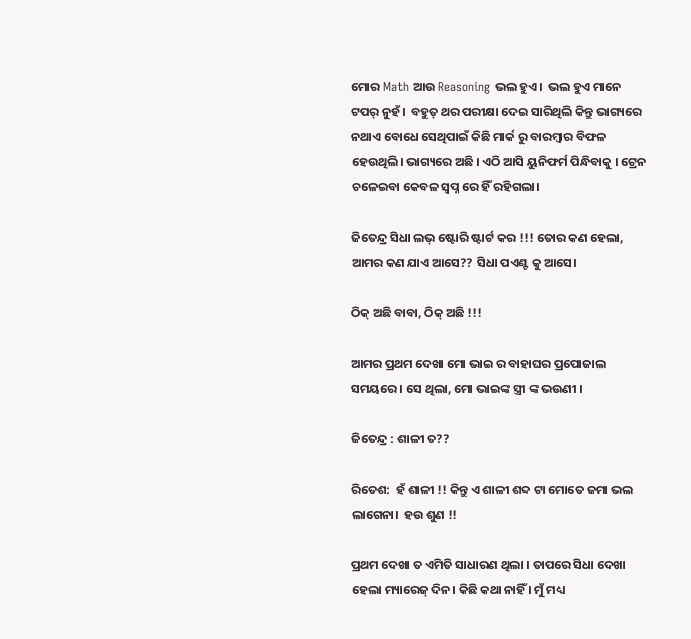ମୋର Math ଆଉ Reasoning ଭଲ ହୁଏ।  ଭଲ ହୁଏ ମାନେ ଟପର୍ ନୁହଁ।  ବହୁତ୍ ଥର ପରୀକ୍ଷା ଦେଇ ସାରିଥିଲି କିନ୍ତୁ ଭାଗ୍ୟରେ ନଥାଏ ବୋଧେ ସେଥିପାଇଁ କିଛି ମାର୍କ ରୁ ବାରମ୍ବାର ବିଫଳ ହେଉଥିଲି। ଭାଗ୍ୟରେ ଅଛି । ଏଠି ଆସି ୟୁନିଫର୍ମ ପିନ୍ଧିବାକୁ । ଟ୍ରେନ ଚଳେଇବା କେବଳ ସ୍ଵପ୍ନ ରେ ହିଁ ରହିଗଲା।

ଜିତେନ୍ଦ୍ର ସିଧା ଲଭ୍ ଷ୍ଟୋରି ଷ୍ଟାର୍ଟ କର !!! ତୋର କଣ ହେଲା, ଆମର କଣ ଯାଏ ଆସେ?? ସିଧା ପଏଣ୍ଟ କୁ ଆସେ।

ଠିକ୍ ଅଛି ବାବା, ଠିକ୍ ଅଛି !!!

ଆମର ପ୍ରଥମ ଦେଖା ମୋ ଭାଇ ର ବାହାଘର ପ୍ରପୋଜାଲ ସମୟରେ । ସେ ଥିଲା, ମୋ ଭାଇଙ୍କ ସ୍ତ୍ରୀ ଙ୍କ ଭଉଣୀ ।

ଜିତେନ୍ଦ୍ର : ଶାଳୀ ତ??

ରିତେଶ:  ହଁ ଶାଳୀ !! କିନ୍ତୁ ଏ ଶାଳୀ ଶବ୍ଦ ଟା ମୋତେ ଜମା ଭଲ ଲାଗେନା।  ହଉ ଶୁଣ !!

ପ୍ରଥମ ଦେଖା ତ ଏମିତି ସାଧାରଣ ଥିଲା । ତାପରେ ସିଧା ଦେଖା ହେଲା ମ୍ୟାରେଜ୍ ଦିନ। କିଛି କଥା ନାହିଁ । ମୁଁ ମଧ୍ୟ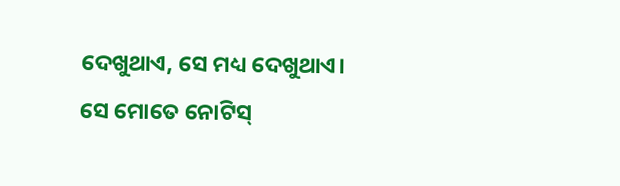ଦେଖୁଥାଏ, ସେ ମଧ୍ୟ ଦେଖୁଥାଏ।  ସେ ମୋତେ ନୋଟିସ୍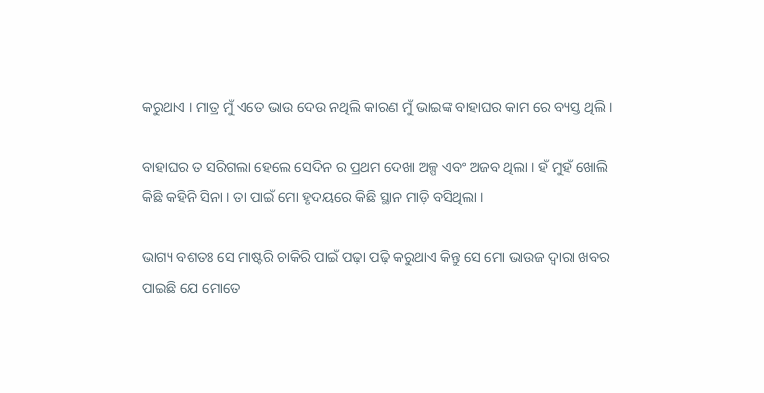କରୁଥାଏ । ମାତ୍ର ମୁଁ ଏତେ ଭାଉ ଦେଉ ନଥିଲି କାରଣ ମୁଁ ଭାଇଙ୍କ ବାହାଘର କାମ ରେ ବ୍ୟସ୍ତ ଥିଲି ।

ବାହାଘର ତ ସରିଗଲା ହେଲେ ସେଦିନ ର ପ୍ରଥମ ଦେଖା ଅଳ୍ପ ଏବଂ ଅଜବ ଥିଲା । ହଁ ମୁହଁ ଖୋଲି କିଛି କହିନି ସିନା । ତା ପାଇଁ ମୋ ହୃଦୟରେ କିଛି ସ୍ଥାନ ମାଡ଼ି ବସିଥିଲା ।

ଭାଗ୍ୟ ବଶତଃ ସେ ମାଷ୍ଟରି ଚାକିରି ପାଇଁ ପଢ଼ା ପଢ଼ି କରୁଥାଏ କିନ୍ତୁ ସେ ମୋ ଭାଉଜ ଦ୍ଵାରା ଖବର ପାଇଛି ଯେ ମୋତେ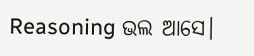Reasoning ଭଲ ଆସେ।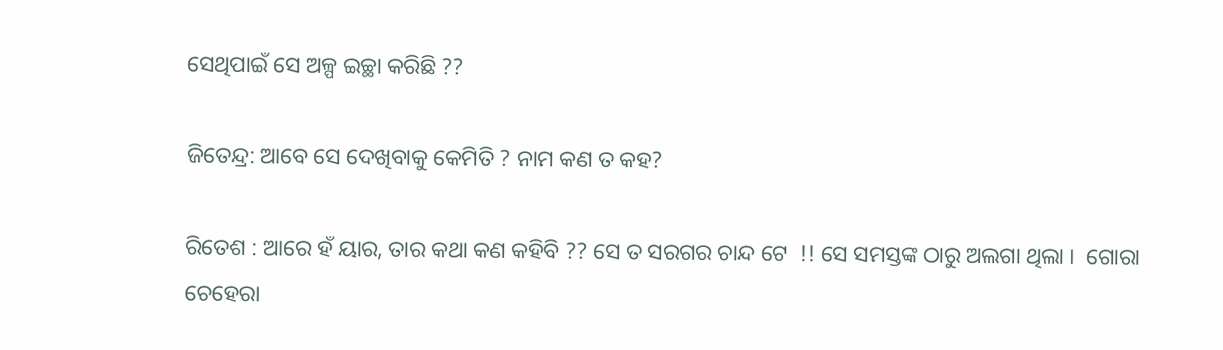ସେଥିପାଇଁ ସେ ଅଳ୍ପ ଇଚ୍ଛା କରିଛି ??

ଜିତେନ୍ଦ୍ର: ଆବେ ସେ ଦେଖିବାକୁ କେମିତି ? ନାମ କଣ ତ କହ?

ରିତେଶ : ଆରେ ହଁ ୟାର, ତାର କଥା କଣ କହିବି ?? ସେ ତ ସରଗର ଚାନ୍ଦ ଟେ  !! ସେ ସମସ୍ତଙ୍କ ଠାରୁ ଅଲଗା ଥିଲା ।  ଗୋରା ଚେହେରା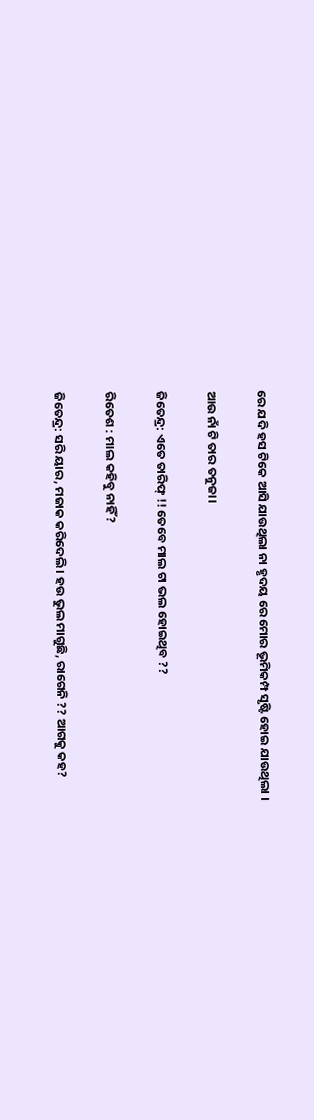ରେ ଯଦି ହସ ଟିକେ ଆସି ଯାଉଥିଲା ନା ହୃଦୟ ରେ ମୋର ଭୂମିକମ୍ପ ସୃଷ୍ଟି ହୋଇ ଯାଉଥିଲା ।

ଆଉ ନାଁ ଟି ତାର ତନୁଜା।

ଜିତେନ୍ଦ୍ର: ଏତେ ତାରିଫ୍ !! ତେବେ ମାଲ ଟା ଭଲ ହୋଇଥିବ ??

ରିତେଶ : ମାଲ କହିବୁ ନାହିଁ?

ଜିତେନ୍ଦ୍ର: ସରି ୟାର, ମଜାକ କରିଦେଲି। ହଉ ଭୁଲ ମାଗୁଛି, ରାଗେନି ?? ଆଗକୁ କହ?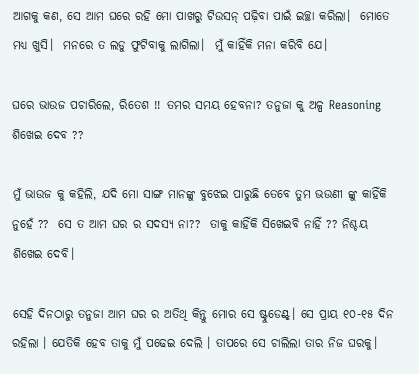ଆଗକୁ କଣ, ସେ ଆମ ଘରେ ରହି ମୋ ପାଖରୁ ଟିଉସନ୍ ପଢ଼ିବା ପାଇଁ ଇଚ୍ଛା କରିଲା।  ମୋତେ ମଧ୍ୟ ଖୁସି।  ମନରେ ତ ଲଡୁ ଫୁଟିବାକୁ ଲାଗିଲା।  ମୁଁ କାହିଁକି ମନା କରିବି ଯେ।

ଘରେ ଭାଉଜ ପଚାରିଲେ, ରିତେଶ !! ତମର ସମୟ ହେବନା? ତନୁଜା କୁ ଅଳ୍ପ Reasoning ଶିଖେଇ ଦେବ ??

ମୁଁ ଭାଉଜ କୁ କହିଲି, ଯଦି ମୋ ସାଙ୍ଗ ମାନଙ୍କୁ ବୁଝେଇ ପାରୁଛି ତେବେ ତୁମ ଭଉଣୀ ଙ୍କୁ କାହିଁକି ନୁହେଁ ??  ସେ ତ ଆମ ଘର ର ସଦସ୍ୟ ନା??  ତାକୁ କାହିଁକି ସିଖେଇବି ନାହିଁ ?? ନିଶ୍ଚୟ ଶିଖେଇ ଦେବି।

ସେହି ଦିନଠାରୁ ତନୁଜା ଆମ ଘର ର ଅତିଥି କିନ୍ତୁ ମୋର ସେ ଷ୍ଟୁଡେଣ୍ଟ୍। ସେ ପ୍ରାୟ ୧୦-୧୫ ଦିନ ରହିଲା । ଯେତିକି ହେବ ତାକୁ ମୁଁ ପଢେଇ ଦେଲି । ତାପରେ ସେ ଚାଲିଲା ତାର ନିଜ ଘରକୁ।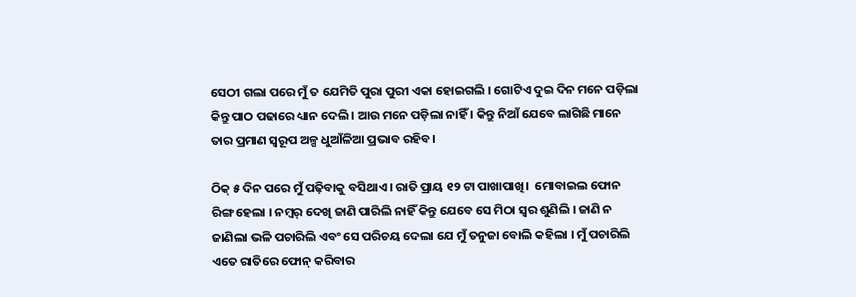ସେଠୀ ଗଲା ପରେ ମୁଁ ତ ଯେମିତି ପୁରା ପୁରୀ ଏକା ହୋଇଗଲି । ଗୋଟିଏ ଦୁଇ ଦିନ ମନେ ପଡ଼ିଲା କିନ୍ତୁ ପାଠ ପଢାରେ ଧ୍ୟାନ ଦେଲି । ଆଉ ମନେ ପଡ଼ିଲା ନାହିଁ । କିନ୍ତୁ ନିଆଁ ଯେବେ ଲାଗିଛି ମାନେ ତାର ପ୍ରମାଣ ସ୍ୱରୂପ ଅଳ୍ପ ଧୁଆଁଳିଆ ପ୍ରଭାବ ରହିବ।

ଠିକ୍ ୫ ଦିନ ପରେ ମୁଁ ପଢ଼ିବାକୁ ବସିଥାଏ । ରାତି ପ୍ରାୟ ୧୨ ଟା ପାଖାପାଖି।  ମୋବାଇଲ ଫୋନ ରିଙ୍ଗ ହେଲା । ନମ୍ୱର୍ ଦେଖି ଜାଣି ପାରିଲି ନାହିଁ କିନ୍ତୁ ଯେବେ ସେ ମିଠା ସ୍ୱର ଶୁଣିଲି । ଜାଣି ନ ଜାଣିଲା ଭଳି ପଚାରିଲି ଏବଂ ସେ ପରିଚୟ ଦେଲା ଯେ ମୁଁ ତନୁଜା ବୋଲି କହିଲା । ମୁଁ ପଚାରିଲି ଏତେ ରାତିରେ ଫୋନ୍ କରିବାର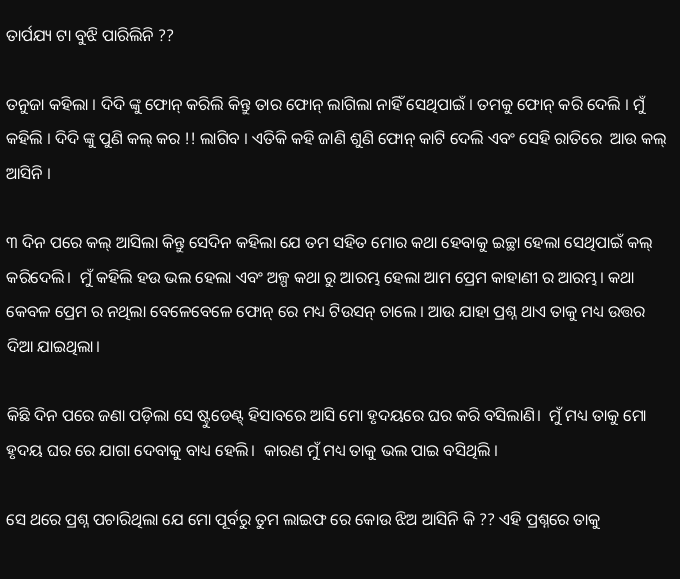ତାର୍ପଯ୍ୟ ଟା ବୁଝି ପାରିଲିନି ??

ତନୁଜା କହିଲା । ଦିଦି ଙ୍କୁ ଫୋନ୍ କରିଲି କିନ୍ତୁ ତାର ଫୋନ୍ ଲାଗିଲା ନାହିଁ ସେଥିପାଇଁ । ତମକୁ ଫୋନ୍ କରି ଦେଲି । ମୁଁ କହିଲି । ଦିଦି ଙ୍କୁ ପୁଣି କଲ୍ କର !! ଲାଗିବ । ଏତିକି କହି ଜାଣି ଶୁଣି ଫୋନ୍ କାଟି ଦେଲି ଏବଂ ସେହି ରାତିରେ  ଆଉ କଲ୍ ଆସିନି ।

୩ ଦିନ ପରେ କଲ୍ ଆସିଲା କିନ୍ତୁ ସେଦିନ କହିଲା ଯେ ତମ ସହିତ ମୋର କଥା ହେବାକୁ ଇଚ୍ଛା ହେଲା ସେଥିପାଇଁ କଲ୍ କରିଦେଲି।  ମୁଁ କହିଲି ହଉ ଭଲ ହେଲା ଏବଂ ଅଳ୍ପ କଥା ରୁ ଆରମ୍ଭ ହେଲା ଆମ ପ୍ରେମ କାହାଣୀ ର ଆରମ୍ଭ। କଥା କେବଳ ପ୍ରେମ ର ନଥିଲା ବେଳେବେଳେ ଫୋନ୍ ରେ ମଧ୍ୟ ଟିଉସନ୍ ଚାଲେ । ଆଉ ଯାହା ପ୍ରଶ୍ନ ଥାଏ ତାକୁ ମଧ୍ୟ ଉତ୍ତର ଦିଆ ଯାଇଥିଲା।

କିଛି ଦିନ ପରେ ଜଣା ପଡ଼ିଲା ସେ ଷ୍ଟୁଡେଣ୍ଟ୍ ହିସାବରେ ଆସି ମୋ ହୃଦୟରେ ଘର କରି ବସିଲାଣି।  ମୁଁ ମଧ୍ୟ ତାକୁ ମୋ ହୃଦୟ ଘର ରେ ଯାଗା ଦେବାକୁ ବାଧ୍ୟ ହେଲି।  କାରଣ ମୁଁ ମଧ୍ୟ ତାକୁ ଭଲ ପାଇ ବସିଥିଲି ।

ସେ ଥରେ ପ୍ରଶ୍ନ ପଚାରିଥିଲା ଯେ ମୋ ପୂର୍ବରୁ ତୁମ ଲାଇଫ ରେ କୋଉ ଝିଅ ଆସିନି କି ?? ଏହି ପ୍ରଶ୍ନରେ ତାକୁ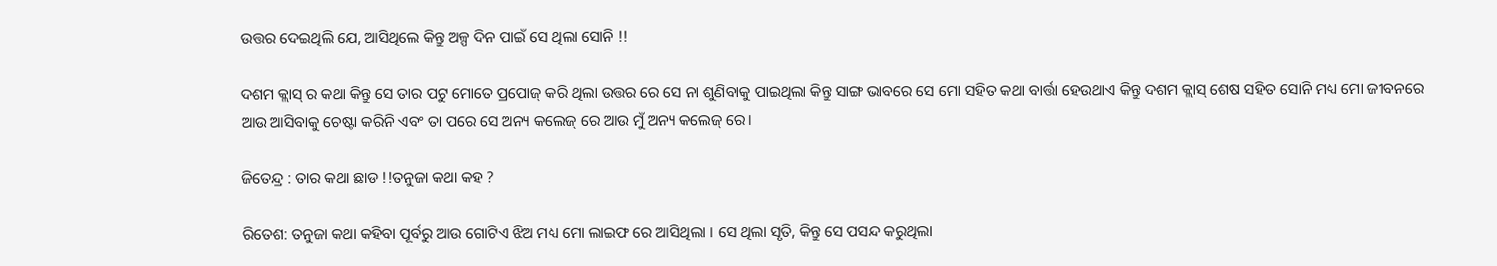ଉତ୍ତର ଦେଇଥିଲି ଯେ, ଆସିଥିଲେ କିନ୍ତୁ ଅଳ୍ପ ଦିନ ପାଇଁ ସେ ଥିଲା ସୋନି !!

ଦଶମ କ୍ଲାସ୍ ର କଥା କିନ୍ତୁ ସେ ତାର ପଟୁ ମୋତେ ପ୍ରପୋଜ୍ କରି ଥିଲା ଉତ୍ତର ରେ ସେ ନା ଶୁଣିବାକୁ ପାଇଥିଲା କିନ୍ତୁ ସାଙ୍ଗ ଭାବରେ ସେ ମୋ ସହିତ କଥା ବାର୍ତ୍ତା ହେଉଥାଏ କିନ୍ତୁ ଦଶମ କ୍ଲାସ୍ ଶେଷ ସହିତ ସୋନି ମଧ୍ୟ ମୋ ଜୀବନରେ ଆଉ ଆସିବାକୁ ଚେଷ୍ଟା କରିନି ଏବଂ ତା ପରେ ସେ ଅନ୍ୟ କଲେଜ୍ ରେ ଆଉ ମୁଁ ଅନ୍ୟ କଲେଜ୍ ରେ।

ଜିତେନ୍ଦ୍ର : ତାର କଥା ଛାଡ !!ତନୁଜା କଥା କହ ?

ରିତେଶ: ତନୁଜା କଥା କହିବା ପୂର୍ବରୁ ଆଉ ଗୋଟିଏ ଝିଅ ମଧ୍ୟ ମୋ ଲାଇଫ ରେ ଆସିଥିଲା । ସେ ଥିଲା ସୃତି, କିନ୍ତୁ ସେ ପସନ୍ଦ କରୁଥିଲା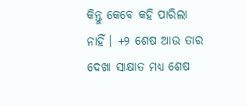କିନ୍ତୁ କେବେ କହି ପାରିଲା ନାହିଁ । +୨ ଶେଷ ଆଉ ତାର ଦେଖା ସାକ୍ଷାତ ମଧ୍ୟ ଶେଷ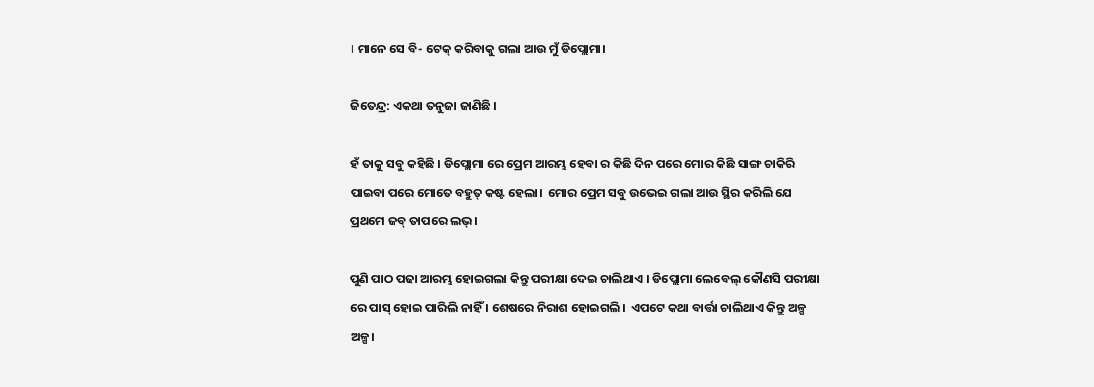। ମାନେ ସେ ବି- ଟେକ୍ କରିବାକୁ ଗଲା ଆଉ ମୁଁ ଡିପ୍ଲୋମା।

ଜିତେନ୍ଦ୍ର: ଏକଥା ତନୁଜା ଜାଣିଛି ।

ହଁ ତାକୁ ସବୁ କହିଛି । ଡିପ୍ଲୋମା ରେ ପ୍ରେମ ଆରମ୍ଭ ହେବା ର କିଛି ଦିନ ପରେ ମୋର କିଛି ସାଙ୍ଗ ଚାକିରି ପାଇବା ପରେ ମୋତେ ବହୁତ୍ କଷ୍ଟ ହେଲା।  ମୋର ପ୍ରେମ ସବୁ ଉଭେଇ ଗଲା ଆଉ ସ୍ଥିର କରିଲି ଯେ ପ୍ରଥମେ ଜବ୍ ତାପରେ ଲଭ୍।

ପୁଣି ପାଠ ପଢା ଆରମ୍ଭ ହୋଇଗଲା କିନ୍ତୁ ପରୀକ୍ଷା ଦେଇ ଚାଲିଥାଏ । ଡିପ୍ଲୋମା ଲେବେଲ୍ କୌଣସି ପରୀକ୍ଷା ରେ ପାସ୍ ହୋଇ ପାରିଲି ନାହିଁ । ଶେଷରେ ନିରାଶ ହୋଇଗଲି।  ଏପଟେ କଥା ବାର୍ତ୍ତା ଚାଲିଥାଏ କିନ୍ତୁ ଅଳ୍ପ ଅଳ୍ପ।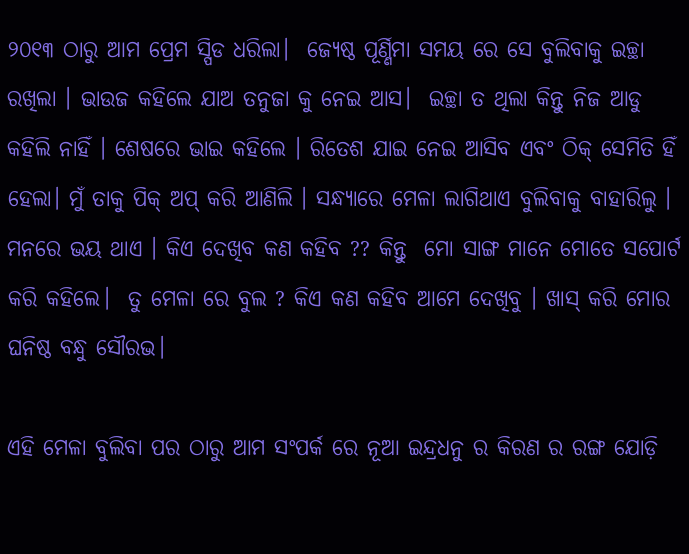୨୦୧୩ ଠାରୁ ଆମ ପ୍ରେମ ସ୍ପିଡ ଧରିଲା।  ଜ୍ୟେଷ୍ଠ ପୂର୍ଣ୍ଣିମା ସମୟ ରେ ସେ ବୁଲିବାକୁ ଇଚ୍ଛା ରଖିଲା । ଭାଉଜ କହିଲେ ଯାଅ ତନୁଜା କୁ ନେଇ ଆସ।  ଇଚ୍ଛା ତ ଥିଲା କିନ୍ତୁ ନିଜ ଆଡୁ କହିଲି ନାହିଁ । ଶେଷରେ ଭାଇ କହିଲେ । ରିତେଶ ଯାଇ ନେଇ ଆସିବ ଏବଂ ଠିକ୍ ସେମିତି ହିଁ ହେଲା। ମୁଁ ତାକୁ ପିକ୍ ଅପ୍ କରି ଆଣିଲି । ସନ୍ଧ୍ୟାରେ ମେଳା ଲାଗିଥାଏ ବୁଲିବାକୁ ବାହାରିଲୁ । ମନରେ ଭୟ ଥାଏ । କିଏ ଦେଖିବ କଣ କହିବ ?? କିନ୍ତୁ  ମୋ ସାଙ୍ଗ ମାନେ ମୋତେ ସପୋର୍ଟ କରି କହିଲେ।  ତୁ ମେଳା ରେ ବୁଲ ? କିଏ କଣ କହିବ ଆମେ ଦେଖିବୁ । ଖାସ୍ କରି ମୋର ଘନିଷ୍ଠ ବନ୍ଧୁ ସୌରଭ।

ଏହି ମେଳା ବୁଲିବା ପର ଠାରୁ ଆମ ସଂପର୍କ ରେ ନୂଆ ଇନ୍ଦ୍ରଧନୁ ର କିରଣ ର ରଙ୍ଗ ଯୋଡ଼ି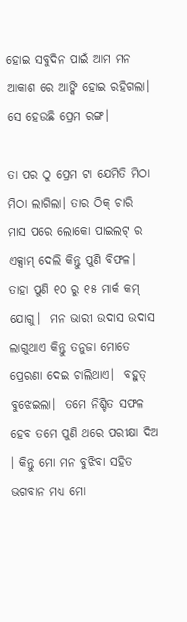ହୋଇ ସବୁଦିନ ପାଇଁ ଆମ ମନ ଆକାଶ ରେ ଆଙ୍କି ହୋଇ ରହିଗଲା।  ସେ ହେଉଛି ପ୍ରେମ ରଙ୍ଗ।

ତା ପର ଠୁ ପ୍ରେମ ଟା ଯେମିତି ମିଠା ମିଠା ଲାଗିଲା। ତାର ଠିକ୍ ଚାରି ମାସ ପରେ ଲୋକୋ ପାଇଲଟ୍ ର ଏକ୍ସାମ୍ ଦେଲି କିନ୍ତୁ ପୁଣି ବିଫଳ। ତାହା ପୁଣି ୧୦ ରୁ ୧୫ ମାର୍କ କମ୍ ଯୋଗୁ।  ମନ ଭାରୀ ଉଦାସ ଉଦାସ ଲାଗୁଥାଏ କିନ୍ତୁ ତନୁଜା ମୋତେ ପ୍ରେରଣା ଦେଇ ଚାଲିଥାଏ।  ବହୁତ୍ ବୁଝେଇଲା।  ତମେ ନିଶ୍ଚିତ ସଫଳ ହେବ ତମେ ପୁଣି ଥରେ ପରୀକ୍ଷା ଦିଅ । କିନ୍ତୁ ମୋ ମନ ବୁଝିବା ସହିତ ଭଗବାନ ମଧ୍ୟ ମୋ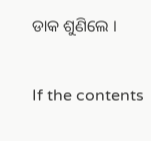ଡାକ ଶୁଣିଲେ ।


If the contents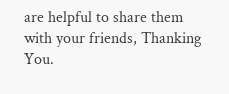are helpful to share them with your friends, Thanking You.